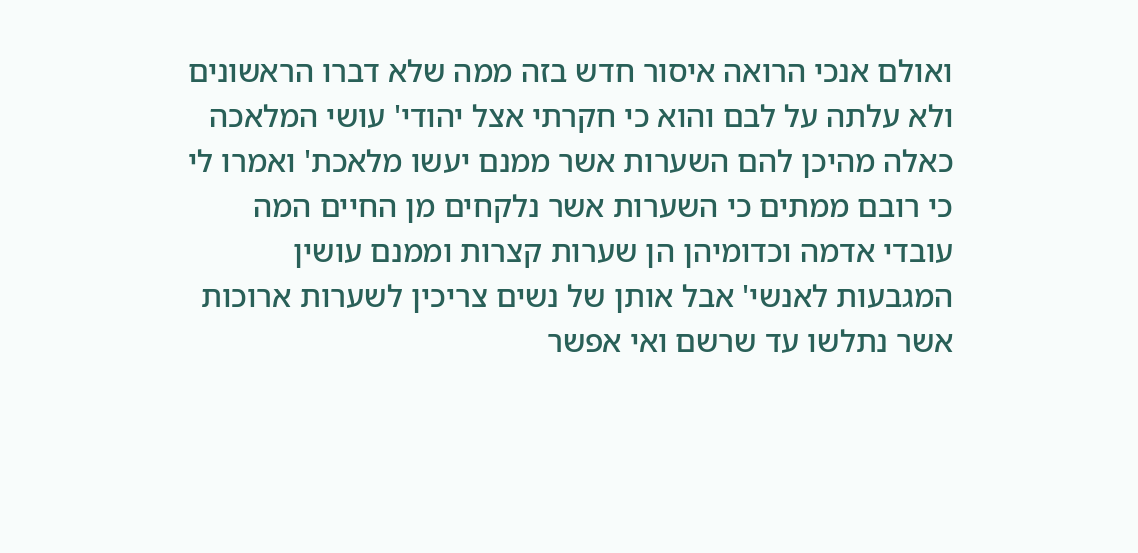ואולם אנכי הרואה איסור חדש בזה ממה שלא דברו הראשונים ולא עלתה על לבם והוא כי חקרתי אצל יהודי' עושי המלאכה כאלה מהיכן להם השערות אשר ממנם יעשו מלאכת' ואמרו לי כי רובם ממתים כי השערות אשר נלקחים מן החיים המה עובדי אדמה וכדומיהן הן שערות קצרות וממנם עושין המגבעות לאנשי' אבל אותן של נשים צריכין לשערות ארוכות אשר נתלשו עד שרשם ואי אפשר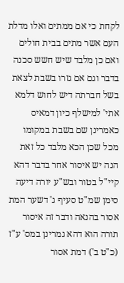לקחת כי אם ממתים ואלו מדלת העם אשר מתים בבית חולים ואם כן מלבד שיש חשש סכנה בדבר וגם אם גזרו בשבת לצאת בשל חברתה דיש לחוש דלמא אתי' למישלף כיון דמאיס כאמרינן שם בשבת במקומו מכל שכן הכא מלבד כל זאת הנה יש איסור אחר בדבר דהא קיי"ל בטור ובש"ע יורה דיעה סימן שמ"ט סעיף ג' דשער המת אסור בהנאה ודבר זה איסור תורה הוא דהא גמרינן במס' ע"ז (כ"ט ב') דמת אסור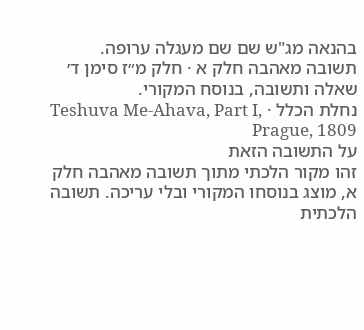בהנאה מג"ש שם שם מעגלה ערופה.
תשובה מאהבה חלק א · חלק מ״ז סימן ד׳
שאלה ותשובה, בנוסח המקורי.
נחלת הכלל · Teshuva Me-Ahava, Part I, Prague, 1809
על התשובה הזאת
זהו מקור הלכתי מתוך תשובה מאהבה חלק א, מוצג בנוסחו המקורי ובלי עריכה. תשובה הלכתית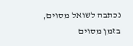נכתבה לשואל מסוים, בזמן מסוים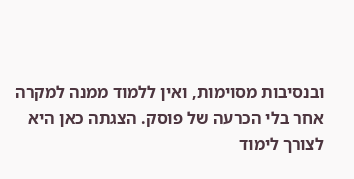ובנסיבות מסוימות, ואין ללמוד ממנה למקרה אחר בלי הכרעה של פוסק. הצגתה כאן היא לצורך לימוד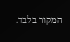המקור בלבד.